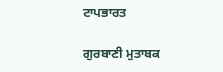ਟਾਪਭਾਰਤ

ਗੁਰਬਾਣੀ ਮੁਤਾਬਕ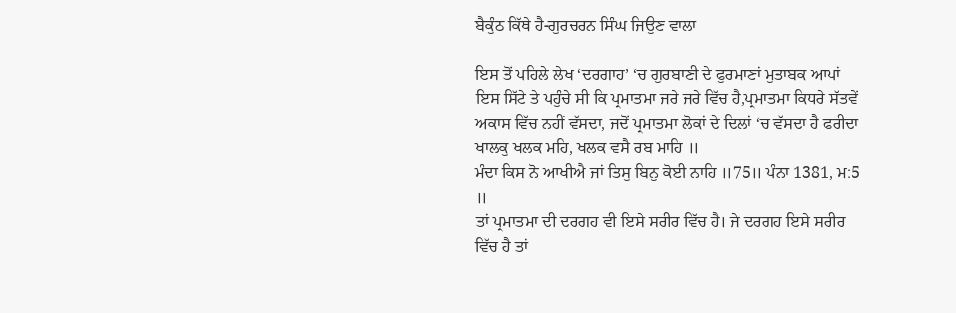ਬੈਕੁੰਠ ਕਿੱਥੇ ਹੈ-ਗੁਰਚਰਨ ਸਿੰਘ ਜਿਉਣ ਵਾਲਾ

ਇਸ ਤੋਂ ਪਹਿਲੇ ਲੇਖ ‘ਦਰਗਾਹ’ ‘ਚ ਗੁਰਬਾਣੀ ਦੇ ਫੁਰਮਾਣਾਂ ਮੁਤਾਬਕ ਆਪਾਂ ਇਸ ਸਿੱਟੇ ਤੇ ਪਹੁੰਚੇ ਸੀ ਕਿ ਪ੍ਰਮਾਤਮਾ ਜਰੇ ਜਰੇ ਵਿੱਚ ਹੈ,ਪ੍ਰਮਾਤਮਾ ਕਿਧਰੇ ਸੱਤਵੇਂ ਅਕਾਸ ਵਿੱਚ ਨਹੀਂ ਵੱਸਦਾ, ਜਦੋਂ ਪ੍ਰਮਾਤਮਾ ਲੋਕਾਂ ਦੇ ਦਿਲਾਂ ‘ਚ ਵੱਸਦਾ ਹੈ ਫਰੀਦਾ ਖਾਲਕੁ ਖਲਕ ਮਹਿ, ਖਲਕ ਵਸੈ ਰਬ ਮਾਹਿ ॥
ਮੰਦਾ ਕਿਸ ਨੋ ਆਖੀਐ ਜਾਂ ਤਿਸੁ ਬਿਨੁ ਕੋਈ ਨਾਹਿ ॥75॥ ਪੰਨਾ 1381, ਮ:5 ॥
ਤਾਂ ਪ੍ਰਮਾਤਮਾ ਦੀ ਦਰਗਹ ਵੀ ਇਸੇ ਸਰੀਰ ਵਿੱਚ ਹੈ। ਜੇ ਦਰਗਹ ਇਸੇ ਸਰੀਰ ਵਿੱਚ ਹੈ ਤਾਂ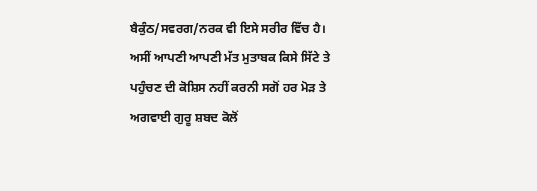ਬੈਕੁੰਠ/ਸਵਰਗ/ਨਰਕ ਵੀ ਇਸੇ ਸਰੀਰ ਵਿੱਚ ਹੈ।
ਅਸੀਂ ਆਪਣੀ ਆਪਣੀ ਮੱਤ ਮੁਤਾਬਕ ਕਿਸੇ ਸਿੱਟੇ ਤੇ ਪਹੁੰਚਣ ਦੀ ਕੋਸ਼ਿਸ ਨਹੀਂ ਕਰਨੀ ਸਗੋਂ ਹਰ ਮੋੜ ਤੇ ਅਗਵਾਈ ਗੁਰੂ ਸ਼ਬਦ ਕੋਲੋਂ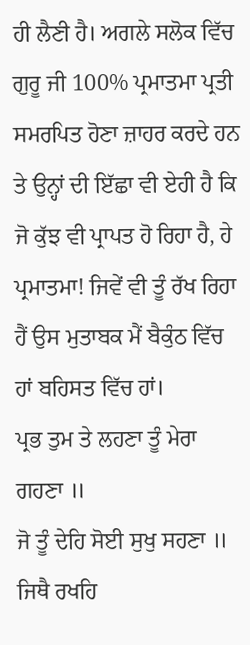ਹੀ ਲੈਣੀ ਹੈ। ਅਗਲੇ ਸਲੋਕ ਵਿੱਚ ਗੁਰੂ ਜੀ 100% ਪ੍ਰਮਾਤਮਾ ਪ੍ਰਤੀ ਸਮਰਪਿਤ ਹੋਣਾ ਜ਼ਾਹਰ ਕਰਦੇ ਹਨ ਤੇ ਉਨ੍ਹਾਂ ਦੀ ਇੱਛਾ ਵੀ ਏਹੀ ਹੈ ਕਿ ਜੋ ਕੁੱਝ ਵੀ ਪ੍ਰਾਪਤ ਹੋ ਰਿਹਾ ਹੈ, ਹੇ ਪ੍ਰਮਾਤਮਾ! ਜਿਵੇਂ ਵੀ ਤੂੰ ਰੱਖ ਰਿਹਾ ਹੈਂ ਉਸ ਮੁਤਾਬਕ ਮੈਂ ਬੈਕੁੰਠ ਵਿੱਚ ਹਾਂ ਬਹਿਸਤ ਵਿੱਚ ਹਾਂ।
ਪ੍ਰਭ ਤੁਮ ਤੇ ਲਹਣਾ ਤੂੰ ਮੇਰਾ ਗਹਣਾ ॥
ਜੋ ਤੂੰ ਦੇਹਿ ਸੋਈ ਸੁਖੁ ਸਹਣਾ ॥
ਜਿਥੈ ਰਖਹਿ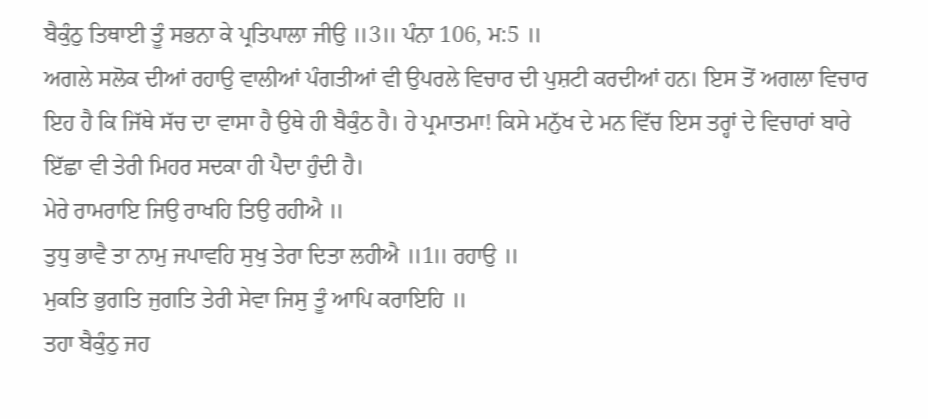ਬੈਕੁੰਠੁ ਤਿਥਾਈ ਤੂੰ ਸਭਨਾ ਕੇ ਪ੍ਰਤਿਪਾਲਾ ਜੀਉ ॥3॥ ਪੰਨਾ 106, ਮ:5 ॥
ਅਗਲੇ ਸਲੋਕ ਦੀਆਂ ਰਹਾਉ ਵਾਲੀਆਂ ਪੰਗਤੀਆਂ ਵੀ ਉਪਰਲੇ ਵਿਚਾਰ ਦੀ ਪੁਸ਼ਟੀ ਕਰਦੀਆਂ ਹਨ। ਇਸ ਤੋਂ ਅਗਲਾ ਵਿਚਾਰ ਇਹ ਹੈ ਕਿ ਜਿੱਥੇ ਸੱਚ ਦਾ ਵਾਸਾ ਹੈ ਉਥੇ ਹੀ ਬੈਕੁੰਠ ਹੈ। ਹੇ ਪ੍ਰਮਾਤਮਾ! ਕਿਸੇ ਮਨੁੱਖ ਦੇ ਮਨ ਵਿੱਚ ਇਸ ਤਰ੍ਹਾਂ ਦੇ ਵਿਚਾਰਾਂ ਬਾਰੇ ਇੱਛਾ ਵੀ ਤੇਰੀ ਮਿਹਰ ਸਦਕਾ ਹੀ ਪੈਦਾ ਹੁੰਦੀ ਹੈ।
ਮੇਰੇ ਰਾਮਰਾਇ ਜਿਉ ਰਾਖਹਿ ਤਿਉ ਰਹੀਐ ॥
ਤੁਧੁ ਭਾਵੈ ਤਾ ਨਾਮੁ ਜਪਾਵਹਿ ਸੁਖੁ ਤੇਰਾ ਦਿਤਾ ਲਹੀਐ ॥1॥ ਰਹਾਉ ॥
ਮੁਕਤਿ ਭੁਗਤਿ ਜੁਗਤਿ ਤੇਰੀ ਸੇਵਾ ਜਿਸੁ ਤੂੰ ਆਪਿ ਕਰਾਇਹਿ ॥
ਤਹਾ ਬੈਕੁੰਠੁ ਜਹ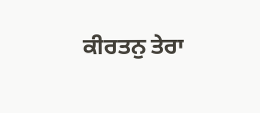ਕੀਰਤਨੁ ਤੇਰਾ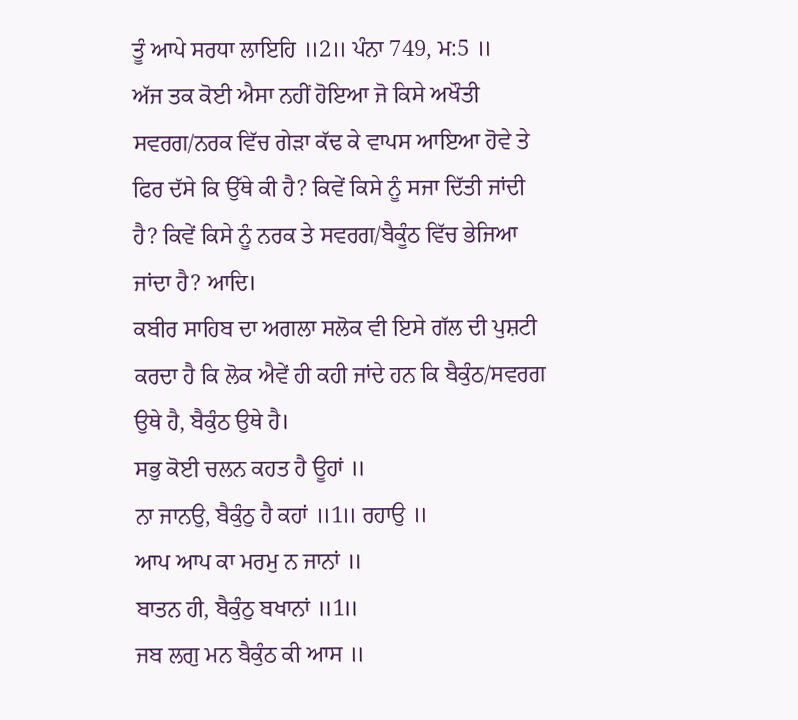ਤੂੰ ਆਪੇ ਸਰਧਾ ਲਾਇਹਿ ॥2॥ ਪੰਨਾ 749, ਮ:5 ॥
ਅੱਜ ਤਕ ਕੋਈ ਐਸਾ ਨਹੀਂ ਹੋਇਆ ਜੋ ਕਿਸੇ ਅਖੌਤੀ ਸਵਰਗ/ਨਰਕ ਵਿੱਚ ਗੇੜਾ ਕੱਢ ਕੇ ਵਾਪਸ ਆਇਆ ਹੋਵੇ ਤੇ ਫਿਰ ਦੱਸੇ ਕਿ ਉੱਥੇ ਕੀ ਹੈ? ਕਿਵੇਂ ਕਿਸੇ ਨੂੰ ਸਜਾ ਦਿੱਤੀ ਜਾਂਦੀ ਹੈ? ਕਿਵੇਂ ਕਿਸੇ ਨੂੰ ਨਰਕ ਤੇ ਸਵਰਗ/ਬੈਕੂੰਠ ਵਿੱਚ ਭੇਜਿਆ ਜਾਂਦਾ ਹੈ? ਆਦਿ।
ਕਬੀਰ ਸਾਹਿਬ ਦਾ ਅਗਲਾ ਸਲੋਕ ਵੀ ਇਸੇ ਗੱਲ ਦੀ ਪੁਸ਼ਟੀ ਕਰਦਾ ਹੈ ਕਿ ਲੋਕ ਐਵੇਂ ਹੀ ਕਹੀ ਜਾਂਦੇ ਹਨ ਕਿ ਬੈਕੁੰਠ/ਸਵਰਗ ਉਥੇ ਹੈ, ਬੈਕੁੰਠ ਉਥੇ ਹੈ।
ਸਭੁ ਕੋਈ ਚਲਨ ਕਹਤ ਹੈ ਊਹਾਂ ॥
ਨਾ ਜਾਨਉ, ਬੈਕੁੰਠੁ ਹੈ ਕਹਾਂ ॥1॥ ਰਹਾਉ ॥
ਆਪ ਆਪ ਕਾ ਮਰਮੁ ਨ ਜਾਨਾਂ ॥
ਬਾਤਨ ਹੀ, ਬੈਕੁੰਠੁ ਬਖਾਨਾਂ ॥1॥
ਜਬ ਲਗੁ ਮਨ ਬੈਕੁੰਠ ਕੀ ਆਸ ॥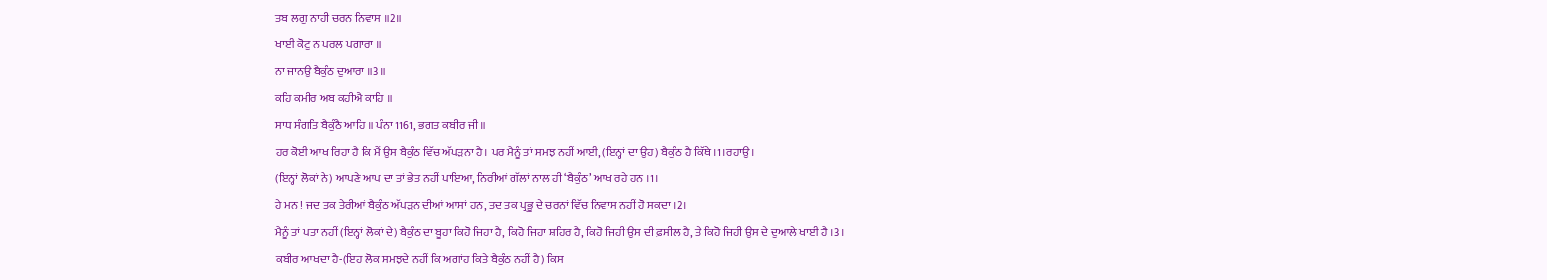ਤਬ ਲਗੁ ਨਾਹੀ ਚਰਨ ਨਿਵਾਸ ॥2॥
ਖਾਈ ਕੋਟੁ ਨ ਪਰਲ ਪਗਾਰਾ ॥
ਨਾ ਜਾਨਉ ਬੈਕੁੰਠ ਦੁਆਰਾ ॥3॥
ਕਹਿ ਕਮੀਰ ਅਬ ਕਹੀਐ ਕਾਹਿ ॥
ਸਾਧ ਸੰਗਤਿ ਬੈਕੁੰਠੈ ਆਹਿ ॥ ਪੰਨਾ 1161, ਭਗਤ ਕਬੀਰ ਜੀ॥
ਹਰ ਕੋਈ ਆਖ ਰਿਹਾ ਹੈ ਕਿ ਮੈਂ ਉਸ ਬੈਕੁੰਠ ਵਿੱਚ ਅੱਪੜਨਾ ਹੈ। ਪਰ ਮੈਨੂੰ ਤਾਂ ਸਮਝ ਨਹੀਂ ਆਈ, (ਇਨ੍ਹਾਂ ਦਾ ਉਹ) ਬੈਕੁੰਠ ਹੈ ਕਿੱਥੇ ।1।ਰਹਾਉ।
(ਇਨ੍ਹਾਂ ਲੋਕਾਂ ਨੇ) ਆਪਣੇ ਆਪ ਦਾ ਤਾਂ ਭੇਤ ਨਹੀਂ ਪਾਇਆ, ਨਿਰੀਆਂ ਗੱਲਾਂ ਨਾਲ ਹੀ ‘ਬੈਕੁੰਠ’ ਆਖ ਰਹੇ ਹਨ ।1।
ਹੇ ਮਨ ! ਜਦ ਤਕ ਤੇਰੀਆਂ ਬੈਕੁੰਠ ਅੱਪੜਨ ਦੀਆਂ ਆਸਾਂ ਹਨ, ਤਦ ਤਕ ਪ੍ਰਭੂ ਦੇ ਚਰਨਾਂ ਵਿੱਚ ਨਿਵਾਸ ਨਹੀਂ ਹੋ ਸਕਦਾ ।2।
ਮੈਨੂੰ ਤਾਂ ਪਤਾ ਨਹੀਂ (ਇਨ੍ਹਾਂ ਲੋਕਾਂ ਦੇ) ਬੈਕੁੰਠ ਦਾ ਬੂਹਾ ਕਿਹੋ ਜਿਹਾ ਹੈ, ਕਿਹੋ ਜਿਹਾ ਸ਼ਹਿਰ ਹੈ, ਕਿਹੋ ਜਿਹੀ ਉਸ ਦੀ ਫ਼ਸੀਲ ਹੈ, ਤੇ ਕਿਹੋ ਜਿਹੀ ਉਸ ਦੇ ਦੁਆਲੇ ਖਾਈ ਹੈ ।3।
ਕਬੀਰ ਆਖਦਾ ਹੈ-(ਇਹ ਲੋਕ ਸਮਝਦੇ ਨਹੀਂ ਕਿ ਅਗਾਂਹ ਕਿਤੇ ਬੈਕੁੰਠ ਨਹੀਂ ਹੈ) ਕਿਸ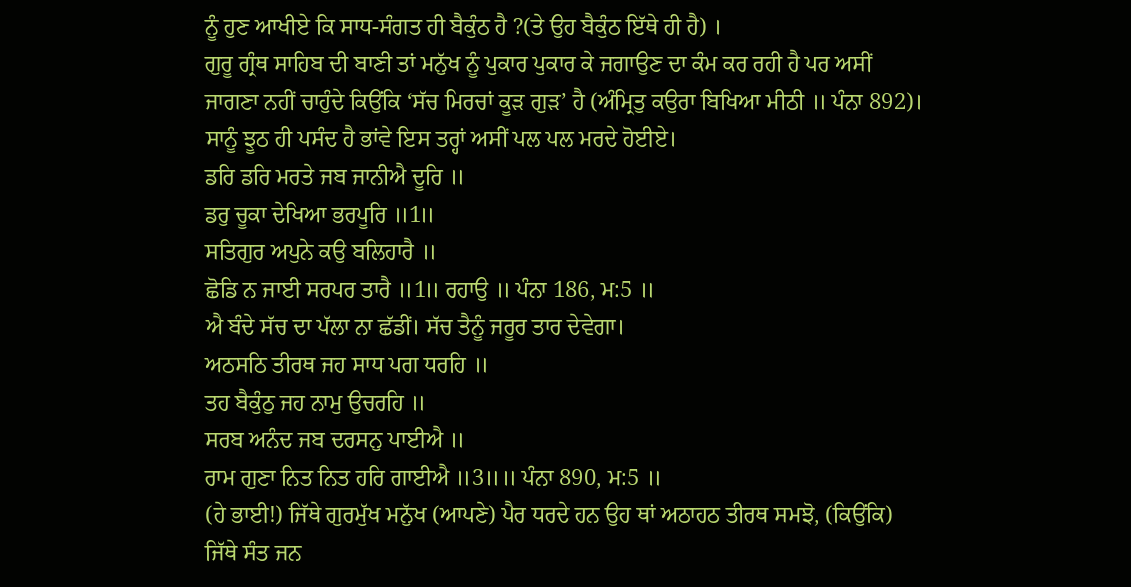ਨੂੰ ਹੁਣ ਆਖੀਏ ਕਿ ਸਾਧ-ਸੰਗਤ ਹੀ ਬੈਕੁੰਠ ਹੈ ?(ਤੇ ਉਹ ਬੈਕੁੰਠ ਇੱਥੇ ਹੀ ਹੈ) ।
ਗੁਰੂ ਗ੍ਰੰਥ ਸਾਹਿਬ ਦੀ ਬਾਣੀ ਤਾਂ ਮਨੁੱਖ ਨੂੰ ਪੁਕਾਰ ਪੁਕਾਰ ਕੇ ਜਗਾਉਣ ਦਾ ਕੰਮ ਕਰ ਰਹੀ ਹੈ ਪਰ ਅਸੀਂ ਜਾਗਣਾ ਨਹੀਂ ਚਾਹੁੰਦੇ ਕਿਉਂਕਿ ‘ਸੱਚ ਮਿਰਚਾਂ ਕੂੜ ਗੁੜ’ ਹੈ (ਅੰਮ੍ਰਿਤੁ ਕਉਰਾ ਬਿਖਿਆ ਮੀਠੀ ॥ ਪੰਨਾ 892)। ਸਾਨੂੰ ਝੂਠ ਹੀ ਪਸੰਦ ਹੈ ਭਾਂਵੇ ਇਸ ਤਰ੍ਹਾਂ ਅਸੀਂ ਪਲ ਪਲ ਮਰਦੇ ਹੋਈਏ।
ਡਰਿ ਡਰਿ ਮਰਤੇ ਜਬ ਜਾਨੀਐ ਦੂਰਿ ॥
ਡਰੁ ਚੂਕਾ ਦੇਖਿਆ ਭਰਪੂਰਿ ॥1॥
ਸਤਿਗੁਰ ਅਪੁਨੇ ਕਉ ਬਲਿਹਾਰੈ ॥
ਛੋਡਿ ਨ ਜਾਈ ਸਰਪਰ ਤਾਰੈ ॥1॥ ਰਹਾਉ ॥ ਪੰਨਾ 186, ਮ:5 ॥
ਐ ਬੰਦੇ ਸੱਚ ਦਾ ਪੱਲਾ ਨਾ ਛੱਡੀਂ। ਸੱਚ ਤੈਨੂੰ ਜਰੂਰ ਤਾਰ ਦੇਵੇਗਾ।
ਅਠਸਠਿ ਤੀਰਥ ਜਹ ਸਾਧ ਪਗ ਧਰਹਿ ॥
ਤਹ ਬੈਕੁੰਠੁ ਜਹ ਨਾਮੁ ਉਚਰਹਿ ॥
ਸਰਬ ਅਨੰਦ ਜਬ ਦਰਸਨੁ ਪਾਈਐ ॥
ਰਾਮ ਗੁਣਾ ਨਿਤ ਨਿਤ ਹਰਿ ਗਾਈਐ ॥3॥॥ ਪੰਨਾ 890, ਮ:5 ॥
(ਹੇ ਭਾਈ!) ਜਿੱਥੇ ਗੁਰਮੁੱਖ ਮਨੁੱਖ (ਆਪਣੇ) ਪੈਰ ਧਰਦੇ ਹਨ ਉਹ ਥਾਂ ਅਠਾਹਠ ਤੀਰਥ ਸਮਝੋ, (ਕਿਉਂਕਿ) ਜਿੱਥੇ ਸੰਤ ਜਨ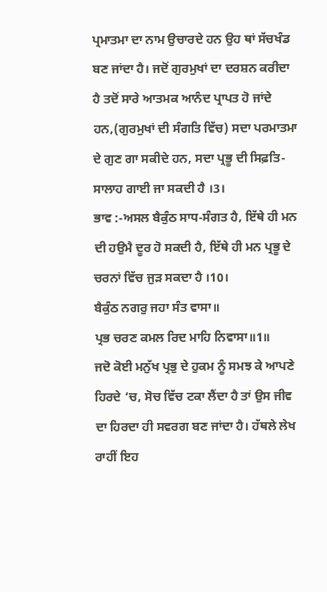ਪ੍ਰਮਾਤਮਾ ਦਾ ਨਾਮ ਉਚਾਰਦੇ ਹਨ ਉਹ ਥਾਂ ਸੱਚਖੰਡ ਬਣ ਜਾਂਦਾ ਹੈ। ਜਦੋਂ ਗੁਰਮੁਖਾਂ ਦਾ ਦਰਸ਼ਨ ਕਰੀਦਾ ਹੈ ਤਦੋਂ ਸਾਰੇ ਆਤਮਕ ਆਨੰਦ ਪ੍ਰਾਪਤ ਹੋ ਜਾਂਦੇ ਹਨ,(ਗੁਰਮੁਖਾਂ ਦੀ ਸੰਗਤਿ ਵਿੱਚ) ਸਦਾ ਪਰਮਾਤਮਾ ਦੇ ਗੁਣ ਗਾ ਸਕੀਦੇ ਹਨ, ਸਦਾ ਪ੍ਰਭੂ ਦੀ ਸਿਫ਼ਤਿ-ਸਾਲਾਹ ਗਾਈ ਜਾ ਸਕਦੀ ਹੈ ।3।
ਭਾਵ :-ਅਸਲ ਬੈਕੁੰਠ ਸਾਧ-ਸੰਗਤ ਹੈ, ਇੱਥੇ ਹੀ ਮਨ ਦੀ ਹਉਮੈ ਦੂਰ ਹੋ ਸਕਦੀ ਹੈ, ਇੱਥੇ ਹੀ ਮਨ ਪ੍ਰਭੂ ਦੇ ਚਰਨਾਂ ਵਿੱਚ ਜੁੜ ਸਕਦਾ ਹੈ ।10।
ਬੈਕੁੰਠ ਨਗਰੁ ਜਹਾ ਸੰਤ ਵਾਸਾ॥
ਪ੍ਰਭ ਚਰਣ ਕਮਲ ਰਿਦ ਮਾਹਿ ਨਿਵਾਸਾ॥1॥
ਜਦੋ ਕੋਈ ਮਨੁੱਖ ਪ੍ਰਭੁ ਦੇ ਹੁਕਮ ਨੂੰ ਸਮਝ ਕੇ ਆਪਣੇ ਹਿਰਦੇ ‘ਚ, ਸੋਚ ਵਿੱਚ ਟਕਾ ਲੈਂਦਾ ਹੈ ਤਾਂ ਉਸ ਜੀਵ ਦਾ ਹਿਰਦਾ ਹੀ ਸਵਰਗ ਬਣ ਜਾਂਦਾ ਹੈ। ਹੱਥਲੇ ਲੇਖ ਰਾਹੀਂ ਇਹ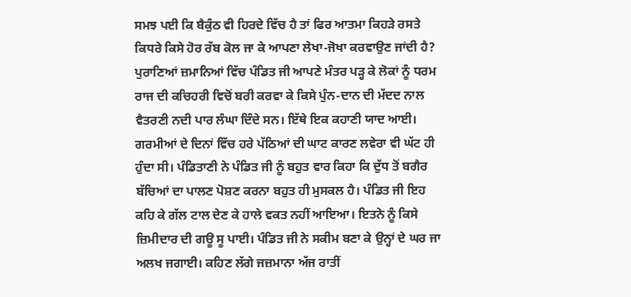ਸਮਝ ਪਈ ਕਿ ਬੈਕੁੰਠ ਵੀ ਹਿਰਦੇ ਵਿੱਚ ਹੈ ਤਾਂ ਫਿਰ ਆਤਮਾ ਕਿਹੜੇ ਰਸਤੇ ਕਿਧਰੇ ਕਿਸੇ ਹੋਰ ਰੱਬ ਕੋਲ ਜਾ ਕੇ ਆਪਣਾ ਲੇਖਾ-ਜੋਖਾ ਕਰਵਾਉਣ ਜਾਂਦੀ ਹੈ?
ਪੁਰਾਣਿਆਂ ਜ਼ਮਾਨਿਆਂ ਵਿੱਚ ਪੰਡਿਤ ਜੀ ਆਪਣੇ ਮੰਤਰ ਪੜ੍ਹ ਕੇ ਲੋਕਾਂ ਨੂੰ ਧਰਮ ਰਾਜ ਦੀ ਕਚਿਹਰੀ ਵਿਚੋਂ ਬਰੀ ਕਰਵਾ ਕੇ ਕਿਸੇ ਪੁੰਨ-ਦਾਨ ਦੀ ਮੱਦਦ ਨਾਲ ਵੈਤਰਣੀ ਨਦੀ ਪਾਰ ਲੰਘਾ ਦਿੰਦੇ ਸਨ। ਇੱਥੇ ਇਕ ਕਹਾਣੀ ਯਾਦ ਆਈ। ਗਰਮੀਆਂ ਦੇ ਦਿਨਾਂ ਵਿੱਚ ਹਰੇ ਪੱਠਿਆਂ ਦੀ ਘਾਟ ਕਾਰਣ ਲਵੇਰਾ ਵੀ ਘੱਟ ਹੀ ਹੁੰਦਾ ਸੀ। ਪੰਡਿਤਾਣੀ ਨੇ ਪੰਡਿਤ ਜੀ ਨੂੰ ਬਹੁਤ ਵਾਰ ਕਿਹਾ ਕਿ ਦੁੱਧ ਤੋਂ ਬਗੈਰ ਬੱਚਿਆਂ ਦਾ ਪਾਲਣ ਪੋਸ਼ਣ ਕਰਨਾ ਬਹੁਤ ਹੀ ਮੁਸਕਲ ਹੈ। ਪੰਡਿਤ ਜੀ ਇਹ ਕਹਿ ਕੇ ਗੱਲ ਟਾਲ ਦੇਣ ਕੇ ਹਾਲੇ ਵਕਤ ਨਹੀਂ ਆਇਆ। ਇਤਨੇ ਨੂੰ ਕਿਸੇ ਜ਼ਿਮੀਦਾਰ ਦੀ ਗਊ ਸੂ ਪਾਈ। ਪੰਡਿਤ ਜੀ ਨੇ ਸਕੀਮ ਬਣਾ ਕੇ ਉਨ੍ਹਾਂ ਦੇ ਘਰ ਜਾ ਅਲਖ ਜਗਾਈ। ਕਹਿਣ ਲੱਗੇ ਜਜ਼ਮਾਨਾ ਅੱਜ ਰਾਤੀਂ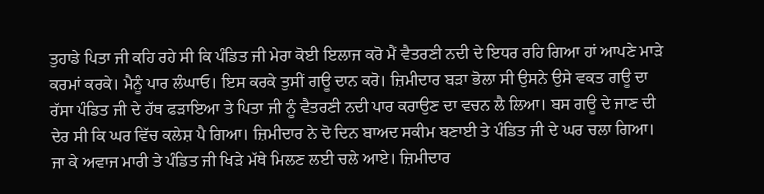ਤੁਹਾਡੇ ਪਿਤਾ ਜੀ ਕਹਿ ਰਹੇ ਸੀ ਕਿ ਪੰਡਿਤ ਜੀ ਮੇਰਾ ਕੋਈ ਇਲਾਜ ਕਰੋ ਮੈਂ ਵੈਤਰਣੀ ਨਦੀ ਦੇ ਇਧਰ ਰਹਿ ਗਿਆ ਹਾਂ ਆਪਣੇ ਮਾੜੇ ਕਰਮਾਂ ਕਰਕੇ। ਮੈਨੂੰ ਪਾਰ ਲੰਘਾਓ। ਇਸ ਕਰਕੇ ਤੁਸੀਂ ਗਊ ਦਾਨ ਕਰੋ। ਜ਼ਿਮੀਦਾਰ ਬੜਾ ਭੋਲਾ ਸੀ ਉਸਨੇ ਉਸੇ ਵਕਤ ਗਊ ਦਾ ਰੱਸਾ ਪੰਡਿਤ ਜੀ ਦੇ ਹੱਥ ਫੜਾਇਆ ਤੇ ਪਿਤਾ ਜੀ ਨੂੰ ਵੈਤਰਣੀ ਨਦੀ ਪਾਰ ਕਰਾਉਣ ਦਾ ਵਚਨ ਲੈ ਲਿਆ। ਬਸ ਗਊ ਦੇ ਜਾਣ ਦੀ ਦੇਰ ਸੀ ਕਿ ਘਰ ਵਿੱਚ ਕਲੇਸ਼ ਪੈ ਗਿਆ। ਜ਼ਿਮੀਦਾਰ ਨੇ ਦੋ ਦਿਨ ਬਾਅਦ ਸਕੀਮ ਬਣਾਈ ਤੇ ਪੰਡਿਤ ਜੀ ਦੇ ਘਰ ਚਲਾ ਗਿਆ। ਜਾ ਕੇ ਅਵਾਜ ਮਾਰੀ ਤੇ ਪੰਡਿਤ ਜੀ ਖਿੜੇ ਮੱਥੇ ਮਿਲਣ ਲਈ ਚਲੇ ਆਏ। ਜ਼ਿਮੀਦਾਰ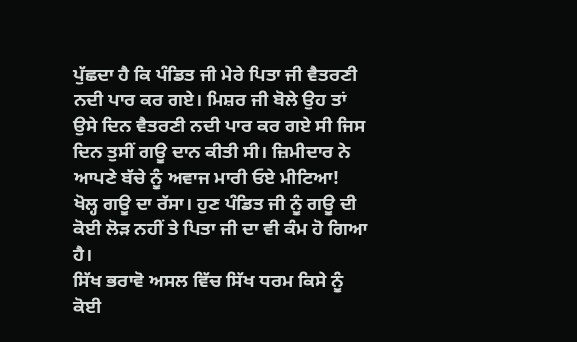ਪੁੱਛਦਾ ਹੈ ਕਿ ਪੰਡਿਤ ਜੀ ਮੇਰੇ ਪਿਤਾ ਜੀ ਵੈਤਰਣੀ ਨਦੀ ਪਾਰ ਕਰ ਗਏ। ਮਿਸ਼ਰ ਜੀ ਬੋਲੇ ਉਹ ਤਾਂ ਉਸੇ ਦਿਨ ਵੈਤਰਣੀ ਨਦੀ ਪਾਰ ਕਰ ਗਏ ਸੀ ਜਿਸ ਦਿਨ ਤੁਸੀਂ ਗਊ ਦਾਨ ਕੀਤੀ ਸੀ। ਜ਼ਿਮੀਦਾਰ ਨੇ ਆਪਣੇ ਬੱਚੇ ਨੂੰ ਅਵਾਜ ਮਾਰੀ ਓਏ ਮੀਟਿਆ! ਖੋਲ੍ਹ ਗਊ ਦਾ ਰੱਸਾ। ਹੁਣ ਪੰਡਿਤ ਜੀ ਨੂੰ ਗਊ ਦੀ ਕੋਈ ਲੋੜ ਨਹੀਂ ਤੇ ਪਿਤਾ ਜੀ ਦਾ ਵੀ ਕੰਮ ਹੋ ਗਿਆ ਹੈ।
ਸਿੱਖ ਭਰਾਵੋ ਅਸਲ ਵਿੱਚ ਸਿੱਖ ਧਰਮ ਕਿਸੇ ਨੂੰ ਕੋਈ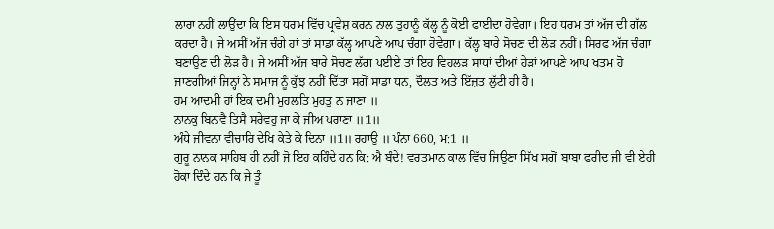ਲਾਰਾ ਨਹੀਂ ਲਾਉਂਦਾ ਕਿ ਇਸ ਧਰਮ ਵਿੱਚ ਪ੍ਰਵੇਸ਼ ਕਰਨ ਨਾਲ ਤੁਹਾਨੂੰ ਕੱਲ੍ਹ ਨੂੰ ਕੋਈ ਫਾਈਦਾ ਹੋਵੇਗਾ। ਇਹ ਧਰਮ ਤਾਂ ਅੱਜ ਦੀ ਗੱਲ ਕਰਦਾ ਹੈ। ਜੇ ਅਸੀਂ ਅੱਜ ਚੰਗੇ ਹਾਂ ਤਾਂ ਸਾਡਾ ਕੱਲ੍ਹ ਆਪਣੇ ਆਪ ਚੰਗਾ ਹੋਵੇਗਾ। ਕੱਲ੍ਹ ਬਾਰੇ ਸੋਚਣ ਦੀ ਲੋੜ ਨਹੀਂ। ਸਿਰਫ ਅੱਜ ਚੰਗਾ ਬਣਾਉਣ ਦੀ ਲੋੜ ਹੈ। ਜੇ ਅਸੀਂ ਅੱਜ ਬਾਰੇ ਸੋਚਣ ਲੱਗ ਪਈਏ ਤਾਂ ਇਹ ਵਿਹਲੜ ਸਾਧਾਂ ਦੀਆਂ ਹੇੜਾਂ ਆਪਣੇ ਆਪ ਖਤਮ ਹੋ ਜਾਣਗੀਆਂ ਜਿਨ੍ਹਾਂ ਨੇ ਸਮਾਜ ਨੂੰ ਕੁੱਝ ਨਹੀਂ ਦਿੱਤਾ ਸਗੋਂ ਸਾਡਾ ਧਨ, ਦੌਲਤ ਅਤੇ ਇੱਜ਼ਤ ਲੁੱਟੀ ਹੀ ਹੈ।
ਹਮ ਆਦਮੀ ਹਾਂ ਇਕ ਦਮੀ ਮੁਹਲਤਿ ਮੁਹਤੁ ਨ ਜਾਣਾ ॥
ਨਾਨਕੁ ਬਿਨਵੈ ਤਿਸੈ ਸਰੇਵਹੁ ਜਾ ਕੇ ਜੀਅ ਪਰਾਣਾ ॥1॥
ਅੰਧੇ ਜੀਵਨਾ ਵੀਚਾਰਿ ਦੇਖਿ ਕੇਤੇ ਕੇ ਦਿਨਾ ॥1॥ ਰਹਾਉ ॥ ਪੰਨਾ 660, ਮ:1 ॥
ਗੁਰੂ ਨਾਨਕ ਸਾਹਿਬ ਹੀ ਨਹੀਂ ਜੋ ਇਹ ਕਹਿੰਦੇ ਹਨ ਕਿ: ਐ ਬੰਦੇ! ਵਰਤਮਾਨ ਕਾਲ ਵਿੱਚ ਜਿਉਣਾ ਸਿੱਖ ਸਗੋਂ ਬਾਬਾ ਫਰੀਦ ਜੀ ਵੀ ਏਹੀ ਹੋਕਾ ਦਿੰਦੇ ਹਨ ਕਿ ਜੇ ਤੂੰ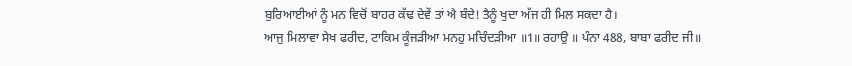ਬੁਰਿਆਈਆਂ ਨੂੰ ਮਨ ਵਿਚੋਂ ਬਾਹਰ ਕੱਢ ਦੇਵੇਂ ਤਾਂ ਐ ਬੰਦੇ! ਤੈਨੂੰ ਖੁਦਾ ਅੱਜ ਹੀ ਮਿਲ ਸਕਦਾ ਹੈ।
ਆਜੁ ਮਿਲਾਵਾ ਸੇਖ ਫਰੀਦ, ਟਾਕਿਮ ਕੂੰਜੜੀਆ ਮਨਹੁ ਮਚਿੰਦੜੀਆ ॥1॥ ਰਹਾਉ ॥ ਪੰਨਾ 488, ਬਾਬਾ ਫਰੀਦ ਜੀ॥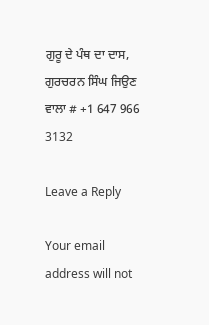ਗੁਰੂ ਦੇ ਪੰਥ ਦਾ ਦਾਸ,
ਗੁਰਚਰਨ ਸਿੰਘ ਜਿਉਣ ਵਾਲਾ # +1 647 966 3132

Leave a Reply

Your email address will not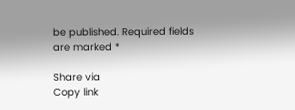be published. Required fields are marked *

Share via
Copy link